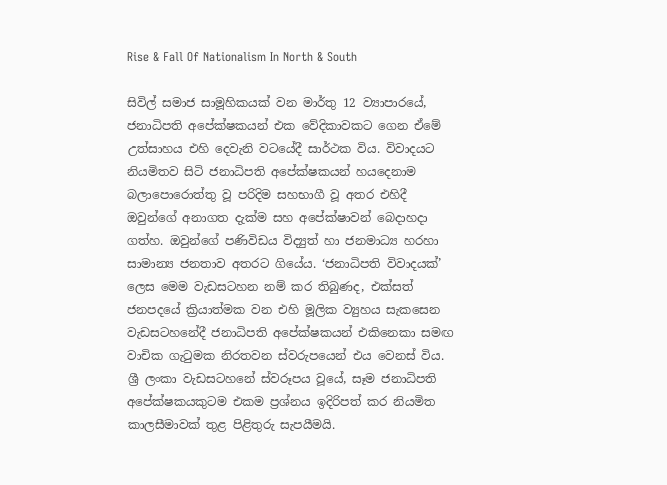Rise & Fall Of Nationalism In North & South

සිවිල් සමාජ සාමූහිකයක් වන මාර්තු 12 ව්‍යාපාරයේ, ජනාධිපති අපේක්ෂකයන් එක වේදිකාවකට ගෙන ඒමේ උත්සාහය එහි දෙවැනි වටයේදී සාර්ථක විය. විවාදයට නියමිතව සිටි ජනාධිපති අපේක්ෂකයන් හයදෙනාම බලාපොරොත්තු වූ පරිදිම සහභාගී වූ අතර එහිදී ඔවුන්ගේ අනාගත දැක්ම සහ අපේක්ෂාවන් බෙදාහදා ගත්හ. ඔවුන්ගේ පණිවිඩය විද්‍යුත් හා ජනමාධ්‍ය හරහා සාමාන්‍ය ජනතාව අතරට ගියේය. ‘ජනාධිපති විවාදයක්’ ලෙස මෙම වැඩසටහන නම් කර තිබුණද, එක්සත් ජනපදයේ ක්‍රියාත්මක වන එහි මූලික ව්‍යුහය සැකසෙන වැඩසටහනේදී ජනාධිපති අපේක්ෂකයන් එකිනෙකා සමඟ වාචික ගැටුමක නිරතවන ස්වරුපයෙන් එය වෙනස් විය. ශ්‍රී ලංකා වැඩසටහනේ ස්වරූපය වූයේ, සෑම ජනාධිපති අපේක්ෂකයකුටම එකම ප්‍රශ්නය ඉදිරිපත් කර නියමිත කාලසීමාවක් තුළ පිළිතුරු සැපයීමයි.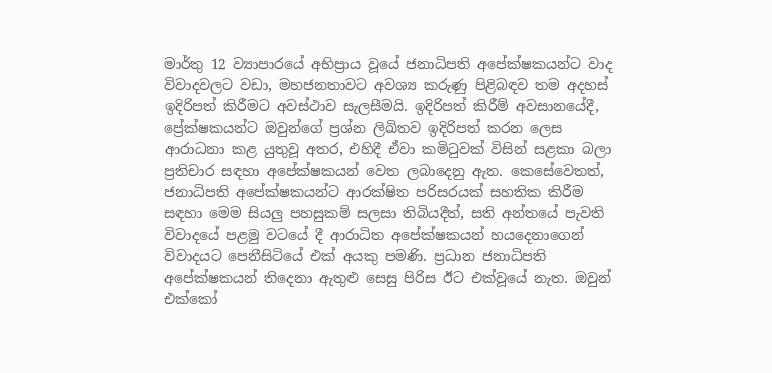මාර්තු 12 ව්‍යාපාරයේ අභිප්‍රාය වූයේ ජනාධිපති අපේක්ෂකයන්ට වාද විවාදවලට වඩා, මහජනතාවට අවශ්‍ය කරුණු පිළිබඳව තම අදහස් ඉදිරිපත් කිරීමට අවස්ථාව සැලසීමයි. ඉදිරිපත් කිරීම් අවසානයේදී, ප්‍රේක්ෂකයන්ට ඔවුන්ගේ ප්‍රශ්න ලිඛිතව ඉදිරිපත් කරන ලෙස ආරාධනා කළ යුතුවූ අතර, එහිදී ඒවා කමිටුවක් විසින් සළකා බලා ප්‍රතිචාර සඳහා අපේක්ෂකයන් වෙත ලබාදෙනු ඇත. කෙසේවෙතත්, ජනාධිපති අපේක්ෂකයන්ට ආරක්ෂිත පරිසරයක් සහතික කිරීම සඳහා මෙම සියලු පහසුකම් සලසා තිබියදීත්, සති අන්තයේ පැවති විවාදයේ පළමු වටයේ දී ආරාධිත අපේක්ෂකයන් හයදෙනාගෙන් විවාදයට පෙනීසිටියේ එක් අයකු පමණි. ප්‍රධාන ජනාධිපති අපේක්ෂකයන් තිදෙනා ඇතුළු සෙසු පිරිස ඊට එක්වූයේ නැත. ඔවුන් එක්කෝ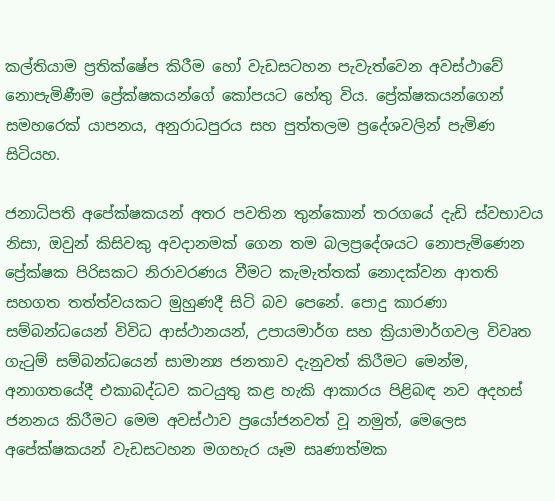කල්තියාම ප්‍රතික්ෂේප කිරීම හෝ වැඩසටහන පැවැත්වෙන අවස්ථාවේ නොපැමිණීම ප්‍රේක්ෂකයන්ගේ කෝපයට හේතු විය. ප්‍රේක්ෂකයන්ගෙන් සමහරෙක් යාපනය, අනුරාධපුරය සහ පුත්තලම ප්‍රදේශවලින් පැමිණ සිටියහ.

ජනාධිපති අපේක්ෂකයන් අතර පවතින තුන්කොන් තරගයේ දැඩි ස්වභාවය නිසා, ඔවුන් කිසිවකු අවදානමක් ගෙන තම බලප්‍රදේශයට නොපැමිණෙන ප්‍රේක්ෂක පිරිසකට නිරාවරණය වීමට කැමැත්තක් නොදක්වන ආතති සහගත තත්ත්වයකට මුහුණදී සිටි බව පෙනේ. පොදු කාරණා සම්බන්ධයෙන් විවිධ ආස්ථානයන්, උපායමාර්ග සහ ක්‍රියාමාර්ගවල විවෘත ගැටුම් සම්බන්ධයෙන් සාමාන්‍ය ජනතාව දැනුවත් කිරීමට මෙන්ම, අනාගතයේදී එකාබද්ධව කටයුතු කළ හැකි ආකාරය පිළිබඳ නව අදහස් ජනනය කිරීමට මෙම අවස්ථාව ප්‍රයෝජනවත් වූ නමුත්, මෙලෙස අපේක්ෂකයන් වැඩසටහන මගහැර යෑම සෘණාත්මක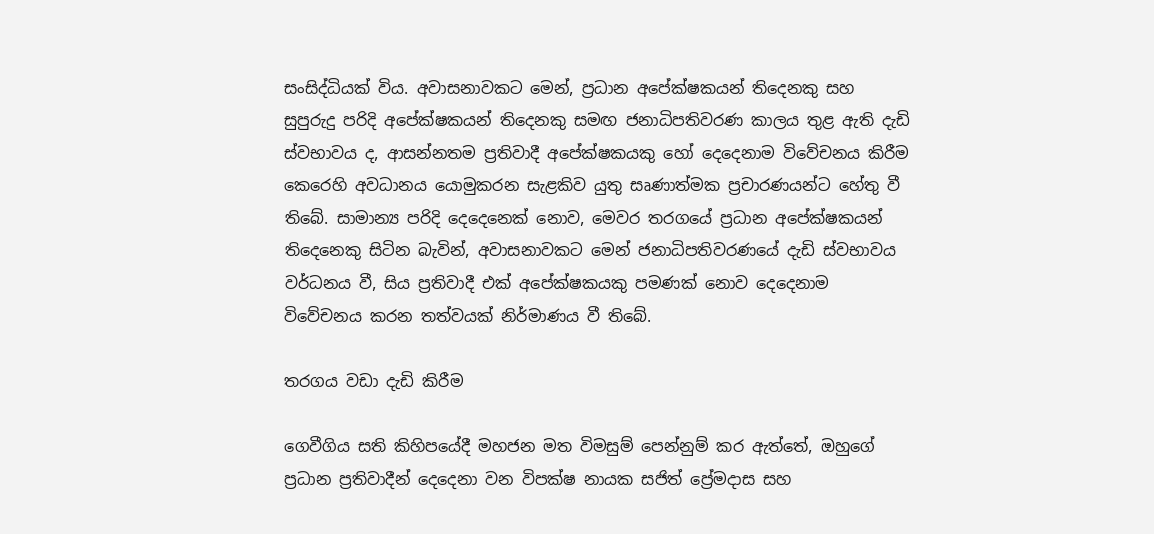සංසිද්ධියක් විය. අවාසනාවකට මෙන්, ප්‍රධාන අපේක්ෂකයන් තිදෙනකු සහ සුපුරුදු පරිදි අපේක්ෂකයන් තිදෙනකු සමඟ ජනාධිපතිවරණ කාලය තුළ ඇති දැඩි ස්වභාවය ද, ආසන්නතම ප්‍රතිවාදී අපේක්ෂකයකු හෝ දෙදෙනාම විවේචනය කිරීම කෙරෙහි අවධානය යොමුකරන සැළකිව යුතු සෘණාත්මක ප්‍රචාරණයන්ට හේතු වී තිබේ. සාමාන්‍ය පරිදි දෙදෙනෙක් නොව, මෙවර තරගයේ ප්‍රධාන අපේක්ෂකයන් තිදෙනෙකු සිටින බැවින්, අවාසනාවකට මෙන් ජනාධිපතිවරණයේ දැඩි ස්වභාවය වර්ධනය වී, සිය ප්‍රතිවාදී එක් අපේක්ෂකයකු පමණක් නොව දෙදෙනාම විවේචනය කරන තත්වයක් නිර්මාණය වී තිබේ.

තරගය වඩා දැඩි කිරීම

ගෙවීගිය සති කිහිපයේදී මහජන මත විමසුම් පෙන්නුම් කර ඇත්තේ, ඔහුගේ ප්‍රධාන ප්‍රතිවාදීන් දෙදෙනා වන විපක්ෂ නායක සජිත් ප්‍රේමදාස සහ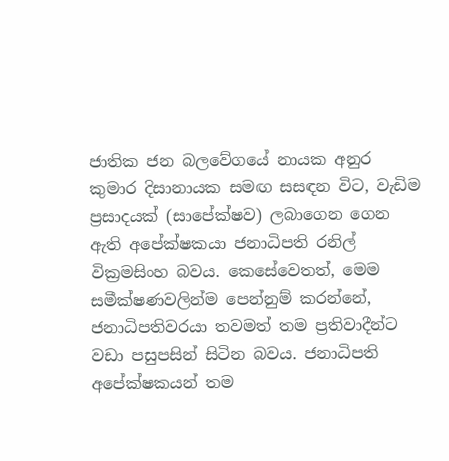ජාතික ජන බලවේගයේ නායක අනුර කුමාර දිසානායක සමඟ සසඳන විට, වැඩිම ප්‍රසාදයක් (සාපේක්ෂව) ලබාගෙන ගෙන ඇති අපේක්ෂකයා ජනාධිපති රනිල් වික්‍රමසිංහ බවය. කෙසේවෙතත්, මෙම සමීක්ෂණවලින්ම පෙන්නුම් කරන්නේ, ජනාධිපතිවරයා තවමත් තම ප්‍රතිවාදීන්ට වඩා පසුපසින් සිටින බවය. ජනාධිපති අපේක්ෂකයන් තම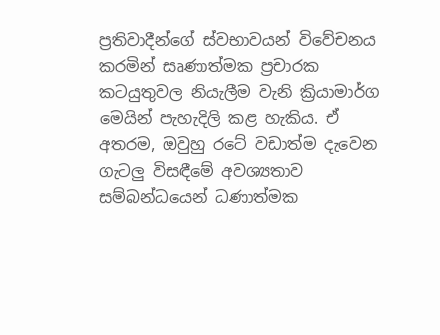ප්‍රතිවාදීන්ගේ ස්වභාවයන් විවේචනය කරමින් සෘණාත්මක ප්‍රචාරක කටයුතුවල නියැලීම වැනි ක්‍රියාමාර්ග මෙයින් පැහැදිලි කළ හැකිය. ඒ අතරම, ඔවුහු රටේ වඩාත්ම දැවෙන ගැටලු විසඳීමේ අවශ්‍යතාව සම්බන්ධයෙන් ධණාත්මක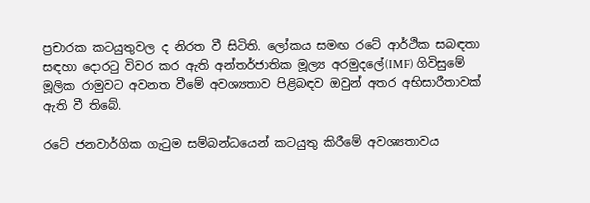ප්‍රචාරක කටයුතුවල ද නිරත වී සිටිති. ලෝකය සමඟ රටේ ආර්ථික සබඳතා සඳහා දොරටු විවර කර ඇති අන්තර්ජාතික මූල්‍ය අරමුදලේ(IMF) ගිවිසුමේ මූලික රාමුවට අවනත වීමේ අවශ්‍යතාව පිළිබඳව ඔවුන් අතර අභිසාරීතාවක් ඇති වී තිබේ.

රටේ ජනවාර්ගික ගැටුම සම්බන්ධයෙන් කටයුතු කිරීමේ අවශ්‍යතාවය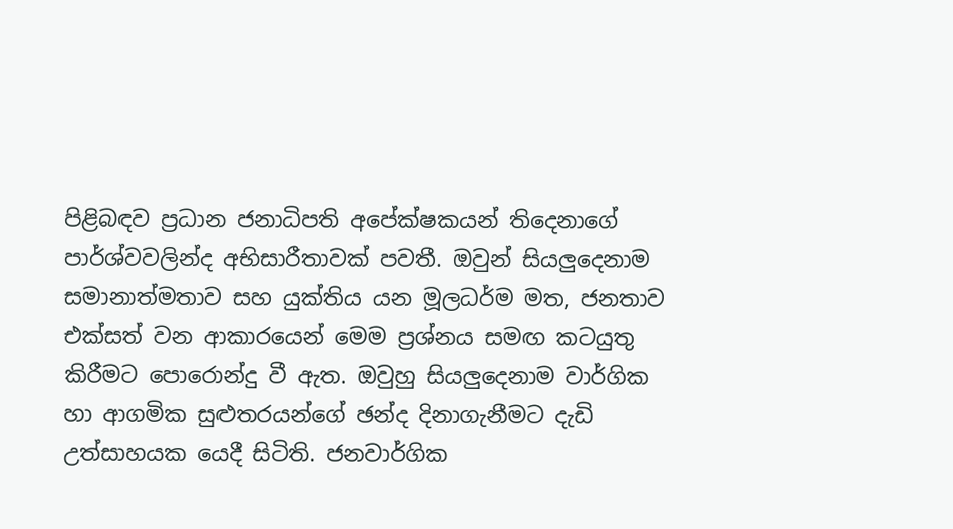පිළිබඳව ප්‍රධාන ජනාධිපති අපේක්ෂකයන් තිදෙනාගේ පාර්ශ්වවලින්ද අභිසාරීතාවක් පවතී. ඔවුන් සියලුදෙනාම සමානාත්මතාව සහ යුක්තිය යන මූලධර්ම මත, ජනතාව එක්සත් වන ආකාරයෙන් මෙම ප්‍රශ්නය සමඟ කටයුතු කිරීමට පොරොන්දු වී ඇත. ඔවුහු සියලුදෙනාම වාර්ගික හා ආගමික සුළුතරයන්ගේ ඡන්ද දිනාගැනීමට දැඩි උත්සාහයක යෙදී සිටිති. ජනවාර්ගික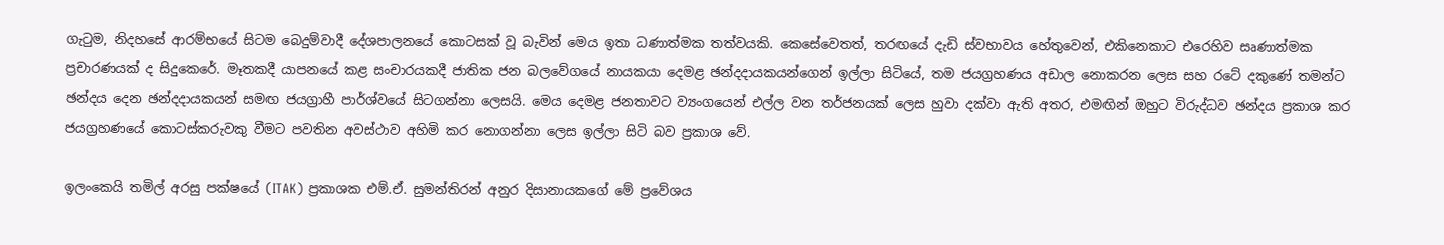ගැටුම, නිදහසේ ආරම්භයේ සිටම බෙදුම්වාදී දේශපාලනයේ කොටසක් වූ බැවින් මෙය ඉතා ධණාත්මක තත්වයකි. කෙසේවෙතත්, තරඟයේ දැඩි ස්වභාවය හේතුවෙන්, එකිනෙකාට එරෙහිව සෘණාත්මක ප්‍රචාරණයක් ද සිදුකෙරේ. මෑතකදී යාපනයේ කළ සංචාරයකදී ජාතික ජන බලවේගයේ නායකයා දෙමළ ඡන්දදායකයන්ගෙන් ඉල්ලා සිටියේ, තම ජයග්‍රහණය අඩාල නොකරන ලෙස සහ රටේ දකුණේ තමන්ට ඡන්දය දෙන ඡන්දදායකයන් සමඟ ජයග්‍රාහී පාර්ශ්වයේ සිටගන්නා ලෙසයි. මෙය දෙමළ ජනතාවට ව්‍යංගයෙන් එල්ල වන තර්ජනයක් ලෙස හුවා දක්වා ඇති අතර, එමඟින් ඔහුට විරුද්ධව ඡන්දය ප්‍රකාශ කර ජයග්‍රහණයේ කොටස්කරුවකු වීමට පවතින අවස්ථාව අහිමි කර නොගන්නා ලෙස ඉල්ලා සිටි බව ප්‍රකාශ වේ.

ඉලංකෙයි තමිල් අරසු පක්ෂයේ (ITAK) ප්‍රකාශක එම්.ඒ. සුමන්තිරන් අනුර දිසානායකගේ මේ ප්‍රවේශය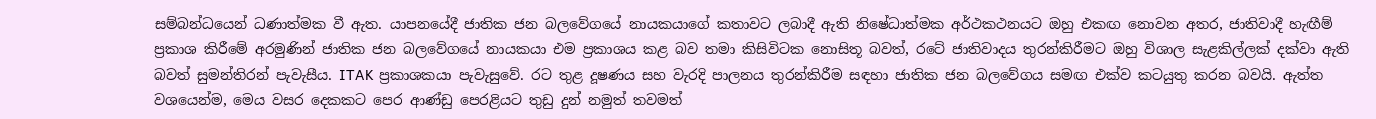සම්බන්ධයෙන් ධණාත්මක වී ඇත. යාපනයේදී ජාතික ජන බලවේගයේ නායකයාගේ කතාවට ලබාදී ඇති නිෂේධාත්මක අර්ථකථනයට ඔහු එකඟ නොවන අතර, ජාතිවාදී හැඟීම් ප්‍රකාශ කිරීමේ අරමුණින් ජාතික ජන බලවේගයේ නායකයා එම ප්‍රකාශය කළ බව තමා කිසිවිටක නොසිතූ බවත්, රටේ ජාතිවාදය තුරන්කිරීමට ඔහු විශාල සැළකිල්ලක් දක්වා ඇති බවත් සුමන්තිරන් පැවැසීය. ITAK ප්‍රකාශකයා පැවැසුවේ. රට තුළ දූෂණය සහ වැරදි පාලනය තුරන්කිරීම සඳහා ජාතික ජන බලවේගය සමඟ එක්ව කටයුතු කරන බවයි. ඇත්ත වශයෙන්ම, මෙය වසර දෙකකට පෙර ආණ්ඩු පෙරළියට තුඩු දුන් නමුත් තවමත්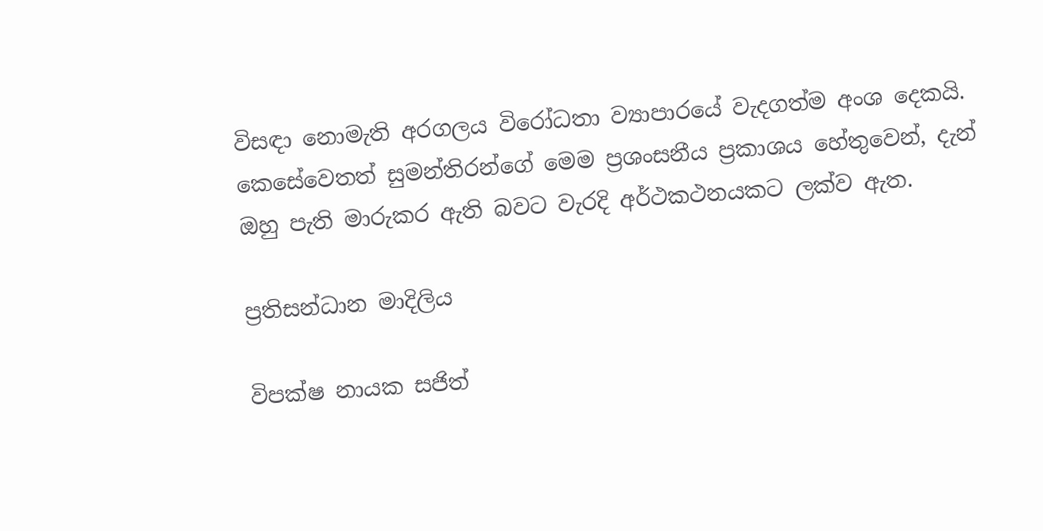විසඳා නොමැති අරගලය විරෝධතා ව්‍යාපාරයේ වැදගත්ම අංශ දෙකයි. කෙසේවෙතත් සුමන්තිරන්ගේ මෙම ප්‍රශංසනීය ප්‍රකාශය හේතුවෙන්, දැන් ඔහු පැති මාරුකර ඇති බවට වැරදි අර්ථකථනයකට ලක්ව ඇත.

ප්‍රතිසන්ධාන මාදිලිය

විපක්ෂ නායක සජිත්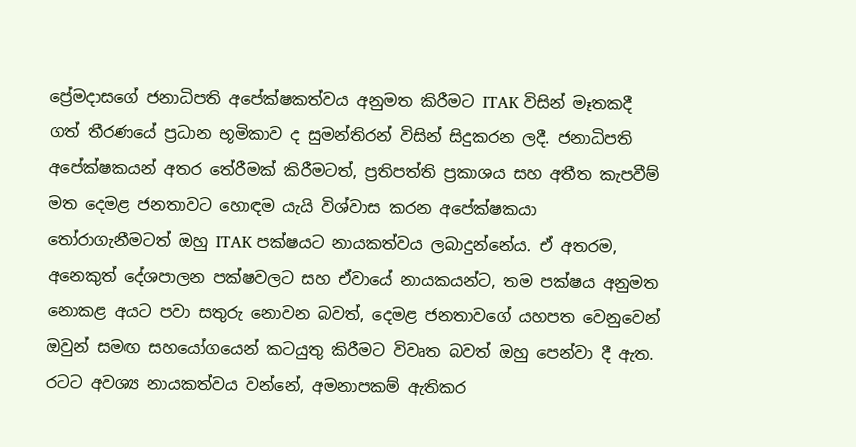ප්‍රේමදාසගේ ජනාධිපති අපේක්ෂකත්වය අනුමත කිරීමට ITAK විසින් මෑතකදී ගත් තීරණයේ ප්‍රධාන භූමිකාව ද සුමන්තිරන් විසින් සිදුකරන ලදී. ජනාධිපති අපේක්ෂකයන් අතර තේරීමක් කිරීමටත්, ප්‍රතිපත්ති ප්‍රකාශය සහ අතීත කැපවීම් මත දෙමළ ජනතාවට හොඳම යැයි විශ්වාස කරන අපේක්ෂකයා තෝරාගැනීමටත් ඔහු ITAK පක්ෂයට නායකත්වය ලබාදුන්නේය. ඒ අතරම, අනෙකුත් දේශපාලන පක්ෂවලට සහ ඒවායේ නායකයන්ට, තම පක්ෂය අනුමත නොකළ අයට පවා සතුරු නොවන බවත්, දෙමළ ජනතාවගේ යහපත වෙනුවෙන් ඔවුන් සමඟ සහයෝගයෙන් කටයුතු කිරීමට විවෘත බවත් ඔහු පෙන්වා දී ඇත. රටට අවශ්‍ය නායකත්වය වන්නේ, අමනාපකම් ඇතිකර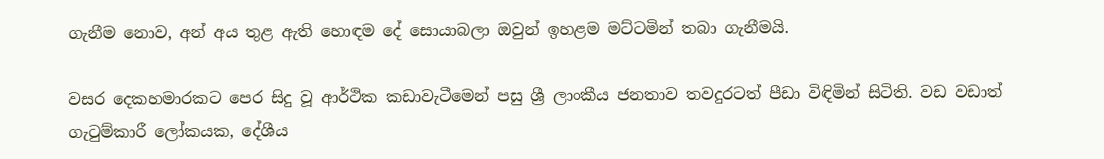ගැනීම නොව, අන් අය තුළ ඇති හොඳම දේ සොයාබලා ඔවුන් ඉහළම මට්ටමින් තබා ගැනීමයි.

වසර දෙකහමාරකට පෙර සිදු වූ ආර්ථික කඩාවැටීමෙන් පසු ශ්‍රී ලාංකීය ජනතාව තවදුරටත් පීඩා විඳිමින් සිටිති. වඩ වඩාත් ගැටුම්කාරී ලෝකයක, දේශීය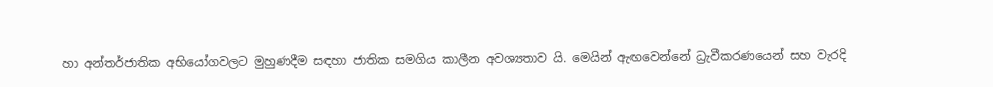හා අන්තර්ජාතික අභියෝගවලට මුහුණදීම සඳහා ජාතික සමගිය කාලීන අවශ්‍යතාව යි. මෙයින් ඇඟවෙන්නේ ධ්‍රැවීකරණයෙන් සහ වැරදි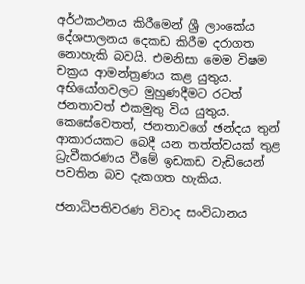අර්ථකථනය කිරීමෙන් ශ්‍රී ලාංකේය දේශපාලනය දෙකඩ කිරීම දරාගත නොහැකි බවයි. එමනිසා මෙම විෂම චක්‍රය ආමන්ත්‍රණය කළ යුතුය. අභියෝගවලට මුහුණදීමට රටත් ජනතාවත් එකමුතු විය යුතුය. කෙසේවෙතත්, ජනතාවගේ ඡන්දය තුන් ආකාරයකට බෙදී යන තත්ත්වයක් තුළ ධ්‍රැවීකරණය වීමේ ඉඩකඩ වැඩියෙන් පවතින බව දැකගත හැකිය.

ජනාධිපතිවරණ විවාද සංවිධානය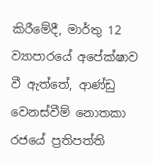කිරීමේදී, මාර්තු 12 ව්‍යාපාරයේ අපේක්ෂාව වී ඇත්තේ, ආණ්ඩු වෙනස්වීම් නොතකා රජයේ ප්‍රතිපත්ති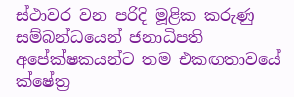ස්ථාවර වන පරිදි මූළික කරුණු සම්බන්ධයෙන් ජනාධිපති අපේක්ෂකයන්ට තම එකඟතාවයේ ක්ෂේත්‍ර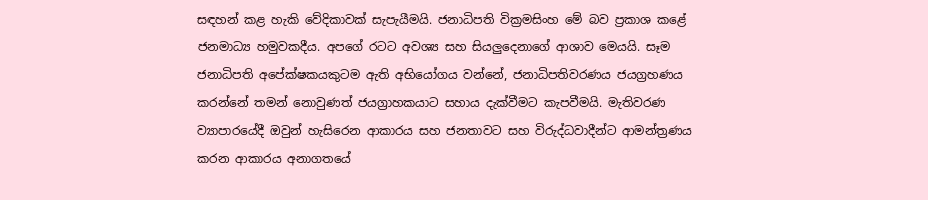සඳහන් කළ හැකි වේදිකාවක් සැපැයීමයි. ජනාධිපති වික්‍රමසිංහ මේ බව ප්‍රකාශ කළේ ජනමාධ්‍ය හමුවකදීය. අපගේ රටට අවශ්‍ය සහ සියලුදෙනාගේ ආශාව මෙයයි. සෑම ජනාධිපති අපේක්ෂකයකුටම ඇති අභියෝගය වන්නේ, ජනාධිපතිවරණය ජයග්‍රහණය කරන්නේ තමන් නොවුණත් ජයග්‍රාහකයාට සහාය දැක්වීමට කැපවීමයි. මැතිවරණ ව්‍යාපාරයේදී ඔවුන් හැසිරෙන ආකාරය සහ ජනතාවට සහ විරුද්ධවාදීන්ට ආමන්ත්‍රණය කරන ආකාරය අනාගතයේ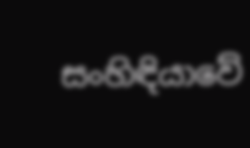සංහිඳියාවේ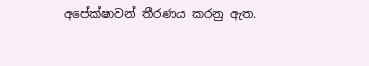අපේක්ෂාවන් තීරණය කරනු ඇත.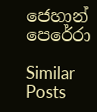ජෙහාන් පෙරේරා

Similar Posts